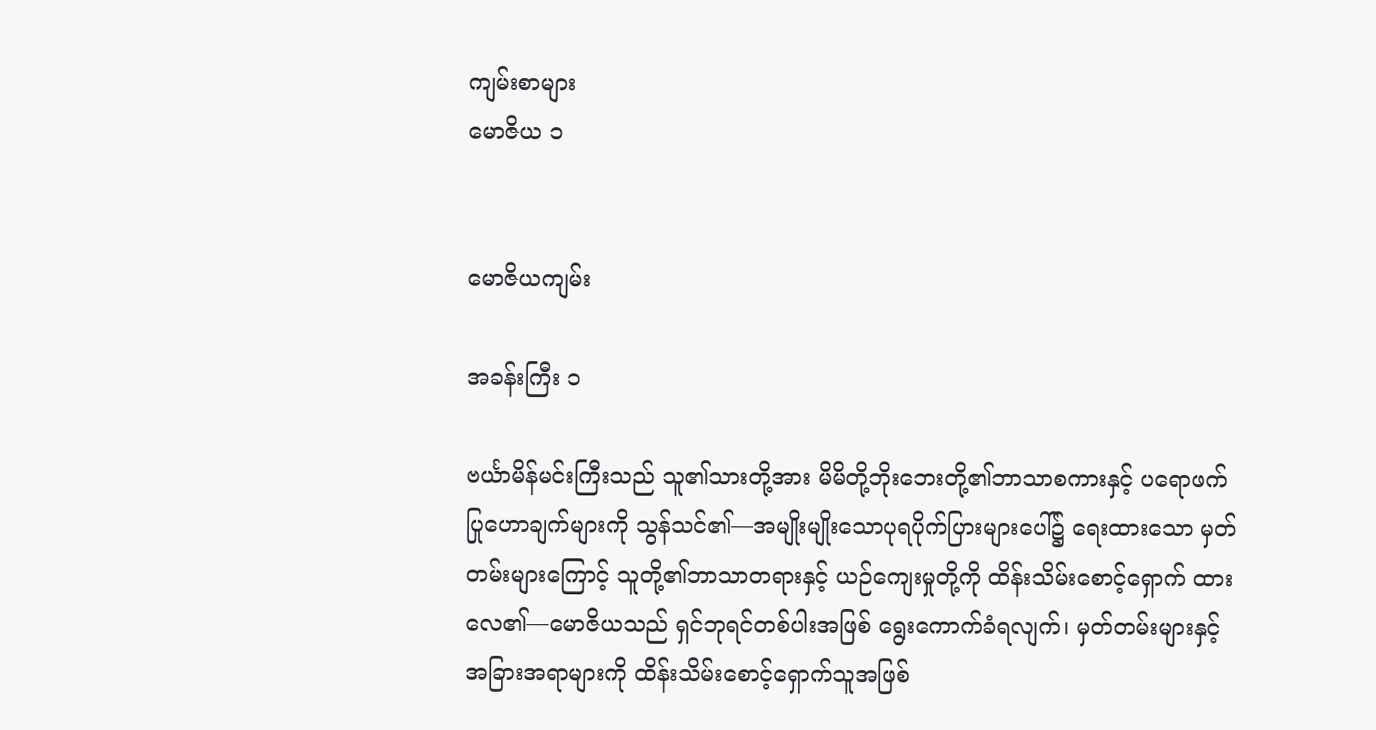ကျမ်းစာများ
မောဇိယ ၁


မောဇိယကျမ်း

အခန်းကြီး ၁

ဗင်္ယာမိန်မင်းကြီးသည် သူ၏သားတို့အား မိမိတို့ဘိုးဘေးတို့၏ဘာသာစကားနှင့် ပရောဖက်ပြုဟောချက်များကို သွန်သင်၏—အမျိုးမျိုးသောပုရပိုက်ပြားများပေါ်၌ ရေးထားသော မှတ်တမ်းများကြောင့် သူတို့၏ဘာသာတရားနှင့် ယဉ်ကျေးမှုတို့ကို ထိန်းသိမ်းစောင့်ရှောက် ထားလေ၏—မောဇိယသည် ရှင်ဘုရင်တစ်ပါးအဖြစ် ရွေးကောက်ခံရလျက်၊ မှတ်တမ်းများနှင့် အခြားအရာများကို ထိန်းသိမ်းစောင့်ရှောက်သူအဖြစ်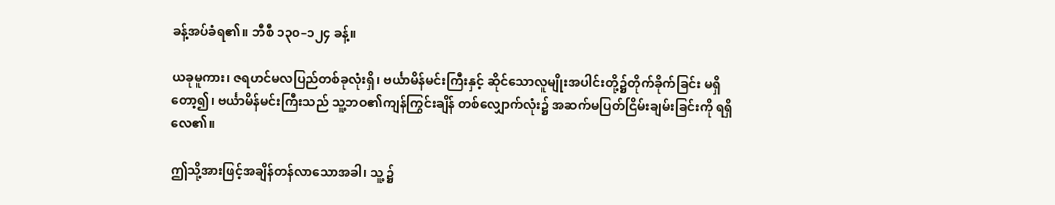ခန့်အပ်ခံရ၏။ ဘီစီ ၁၃၀–၁၂၄ ခန့်။

ယခုမူကား၊ ဇရဟင်မလပြည်တစ်ခုလုံးရှိ၊ ဗင်္ယာမိန်မင်းကြီးနှင့် ဆိုင်သောလူမျိုးအပါင်းတို့၌တိုက်ခိုက်ခြင်း မရှိတော့၍၊ ဗင်္ယာမိန်မင်းကြီးသည် သူ့ဘဝ၏ကျန်ကြွင်းချိန် တစ်လျှောက်လုံး၌ အဆက်မပြတ်ငြိမ်းချမ်းခြင်းကို ရရှိလေ၏။

ဤသို့အားဖြင့်အချိန်တန်လာသောအခါ၊ သူ့ ၌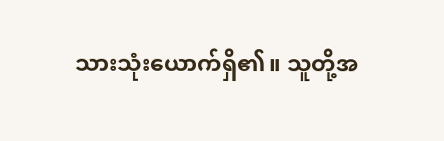သားသုံးယောက်ရှိ၏။ သူတို့အ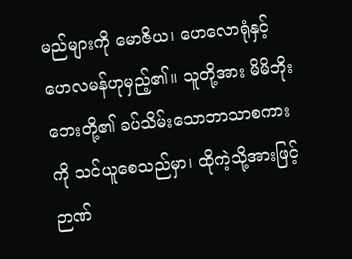မည်များကို မောဇိယ၊ ဟေလောရုံနှင့် ဟေလမန်ဟုမှည့်၏။ သူတို့အား မိမိဘိုးဘေးတို့၏ ခပ်သိမ်းသောဘာသာစကားကို သင်ယူစေသည်မှာ၊ ထိုကဲ့သို့အားဖြင့် ဉာဏ်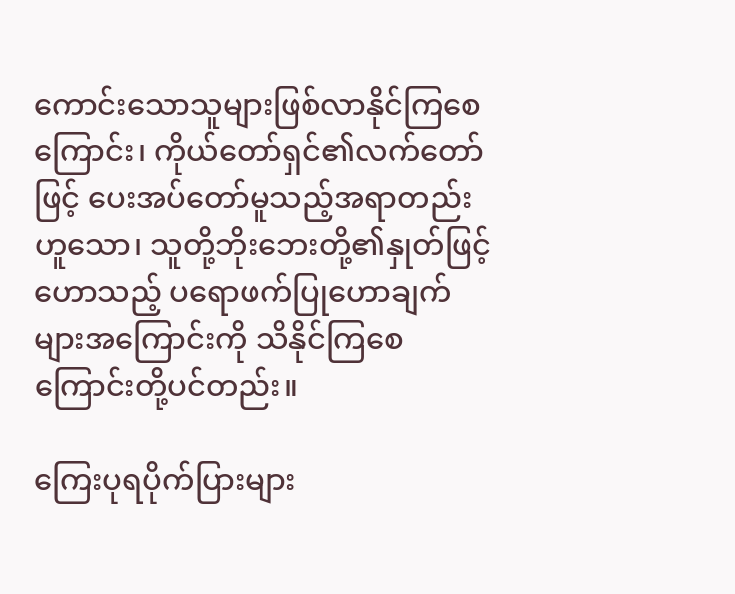ကောင်းသောသူများဖြစ်လာနိုင်ကြစေကြောင်း၊ ကိုယ်တော်ရှင်၏လက်တော်ဖြင့် ပေးအပ်တော်မူသည့်အရာတည်းဟူသော၊ သူတို့ဘိုးဘေးတို့၏နှုတ်ဖြင့်ဟောသည့် ပရောဖက်ပြုဟောချက်များအကြောင်းကို သိနိုင်ကြစေကြောင်းတို့ပင်တည်း။

ကြေးပုရပိုက်ပြားများ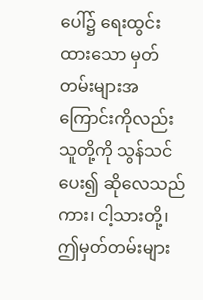ပေါ်၌ ရေးထွင်းထားသော မှတ်တမ်းများအကြောင်းကိုလည်း သူတို့ကို သွန်သင်ပေး၍ ဆိုလေသည်ကား၊ ငါ့သားတို့၊ ဤမှတ်တမ်းများ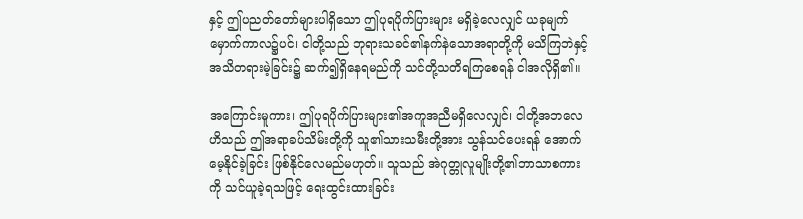နှင့် ဤပညတ်တော်များပါရှိသော ဤပုရပိုက်ပြားများ မရှိခဲ့လေလျှင် ယခုမျက်မှောက်ကာလ၌ပင်၊ ငါတို့သည် ဘုရားသခင်၏နက်နဲသောအရာတို့ကို မသိကြဘဲနှင့် အသိတရားမဲ့ခြင်း၌ ဆက်၍ရှိနေရမည်ကို သင်တို့သတိရကြစေရန် ငါအလိုရှိ၏။

အကြောင်းမူကား၊ ဤပုရပိုက်ပြားများ၏အကူအညီမရှိလေလျှင်၊ ငါတို့အဘလေဟိသည် ဤအရာခပ်သိမ်းတို့ကို သူ၏သားသမီးတို့အား သွန်သင်ပေးရန် အောက်မေ့နိုင်ခဲ့ခြင်း ဖြစ်နိုင်လေမည်မဟုတ်။ သူသည် အဲဂုတ္တုလူမျိုးတို့၏ဘာသာစကားကို သင်ယူခဲ့ရသဖြင့် ရေးထွင်းထားခြင်း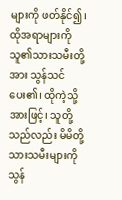များကို ဖတ်နိုင်၍၊ ထိုအရာများကို သူ၏သားသမီးတို့အား သွန်သင်ပေး၏၊ ထိုကဲ့သို့အားဖြင့်၊ သူတို့သည်လည်း မိမိတို့သားသမီးများကို သွန်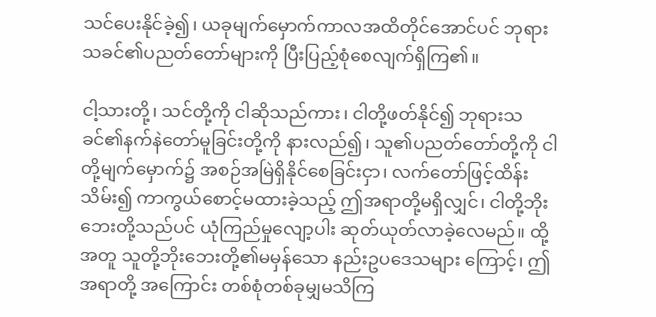သင်ပေးနိုင်ခဲ့၍၊ ယခုမျက်မှောက်ကာလအထိတိုင်အောင်ပင် ဘုရားသခင်၏ပညတ်တော်များကို ပြီးပြည့်စုံစေလျက်ရှိကြ၏။

ငါ့သားတို့၊ သင်တို့ကို ငါဆိုသည်ကား၊ ငါတို့ဖတ်နိုင်၍ ဘုရားသခင်၏နက်နဲတော်မူခြင်းတို့ကို နားလည်၍၊ သူ၏ပညတ်တော်တို့ကို ငါတို့မျက်မှောက်၌ အစဉ်အမြဲရှိနိုင်စေခြင်းငှာ၊ လက်တော်ဖြင့်ထိန်းသိမ်း၍ ကာကွယ်စောင့်မထားခဲ့သည့် ဤအရာတို့မရှိလျှင်၊ ငါတို့ဘိုးဘေးတို့သည်ပင် ယုံကြည်မှုလျော့ပါး ဆုတ်ယုတ်လာခဲ့လေမည်။ ထို့အတူ သူတို့ဘိုးဘေးတို့၏မမှန်သော နည်းဥပဒေသများ ကြောင့်၊ ဤအရာတို့ အကြောင်း တစ်စုံတစ်ခုမျှမသိကြ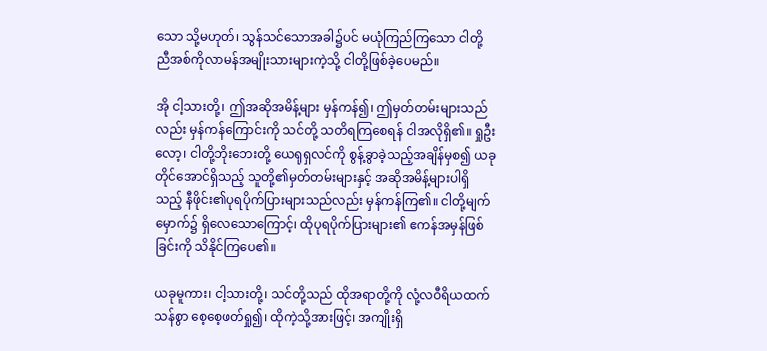သော သို့မဟုတ်၊ သွန်သင်သောအခါ၌ပင် မယုံကြည်ကြသော ငါတို့ညီအစ်ကိုလာမန်အမျိုးသားများကဲ့သို့ ငါတို့ဖြစ်ခဲ့ပေမည်။

အို ငါ့သားတို့၊ ဤအဆိုအမိန့်များ မှန်ကန်၍၊ ဤမှတ်တမ်းများသည်လည်း မှန်ကန်ကြောင်းကို သင်တို့ သတိရကြစေရန် ငါအလိုရှိ၏။ ရှုဦးလော့၊ ငါတို့ဘိုးဘေးတို့ ယေရုရှလင်ကို စွန့်ခွာခဲ့သည့်အချိန်မှစ၍ ယခုတိုင်အောင်ရှိသည့် သူတို့၏မှတ်တမ်းများနှင့် အဆိုအမိန့်များပါရှိသည့် နီဖိုင်း၏ပုရပိုက်ပြားများသည်လည်း မှန်ကန်ကြ၏။ ငါတို့မျက်မှောက်၌ ရှိလေသောကြောင့်၊ ထိုပုရပိုက်ပြားများ၏ ဧကန်အမှန်ဖြစ်ခြင်းကို သိနိုင်ကြပေ၏။

ယခုမူကား၊ ငါ့သားတို့၊ သင်တို့သည် ထိုအရာတို့ကို လုံ့လဝီရိယထက်သန်စွာ စေ့စေ့ဖတ်ရှု၍၊ ထိုကဲ့သို့အားဖြင့်၊ အကျိုးရှိ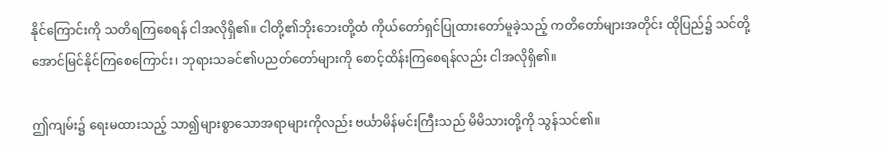နိုင်ကြောင်းကို သတိရကြစေရန် ငါအလိုရှိ၏။ ငါတို့၏ဘိုးဘေးတို့ထံ ကိုယ်တော်ရှင်ပြုထားတော်မူခဲ့သည့် ကတိတော်များအတိုင်း ထိုပြည်၌ သင်တို့အောင်မြင်နိုင်ကြစေကြောင်း၊ ဘုရားသခင်၏ပညတ်တော်များကို စောင့်ထိန်းကြစေရန်လည်း ငါအလိုရှိ၏။

ဤကျမ်း၌ ရေးမထားသည့် သာ၍များစွာသောအရာများကိုလည်း ဗင်္ယာမိန်မင်းကြီးသည် မိမိသားတို့ကို သွန်သင်၏။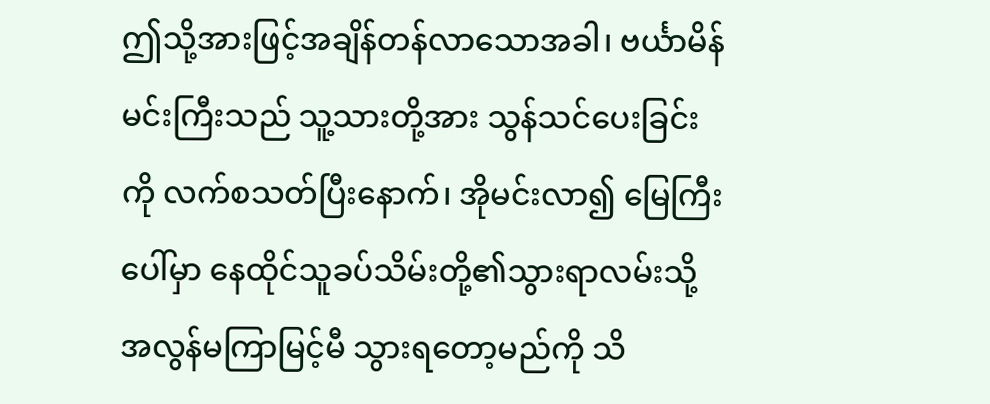ဤသို့အားဖြင့်အချိန်တန်လာသောအခါ၊ ဗင်္ယာမိန်မင်းကြီးသည် သူ့သားတို့အား သွန်သင်ပေးခြင်းကို လက်စသတ်ပြီးနောက်၊ အိုမင်းလာ၍ မြေကြီးပေါ်မှာ နေထိုင်သူခပ်သိမ်းတို့၏သွားရာလမ်းသို့ အလွန်မကြာမြင့်မီ သွားရတော့မည်ကို သိ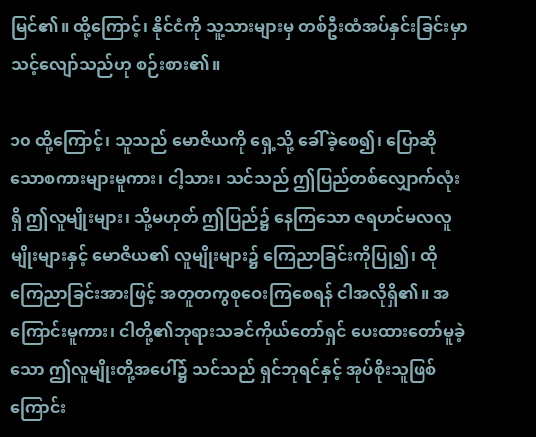မြင်၏။ ထို့ကြောင့်၊ နိုင်ငံကို သူ့သားများမှ တစ်ဦးထံအပ်နှင်းခြင်းမှာ သင့်လျော်သည်ဟု စဉ်းစား၏။

၁၀ ထို့ကြောင့်၊ သူသည် မောဇိယကို ရှေ့သို့ ခေါ်ခဲ့စေ၍၊ ပြောဆိုသောစကားများမူကား၊ ငါ့သား၊ သင်သည် ဤပြည်တစ်လျှောက်လုံးရှိ ဤလူမျိုးများ၊ သို့မဟုတ် ဤပြည်၌ နေကြသော ဇရဟင်မလလူမျိုးများနှင့် မောဇိယ၏ လူမျိုးများ၌ ကြေညာခြင်းကိုပြု၍၊ ထိုကြေညာခြင်းအားဖြင့် အတူတကွစုဝေးကြစေရန် ငါအလိုရှိ၏။ အကြောင်းမူကား၊ ငါတို့၏ဘုရားသခင်ကိုယ်တော်ရှင် ပေးထားတော်မူခဲ့သော ဤလူမျိုးတို့အပေါ်၌ သင်သည် ရှင်ဘုရင်နှင့် အုပ်စိုးသူဖြစ်ကြောင်း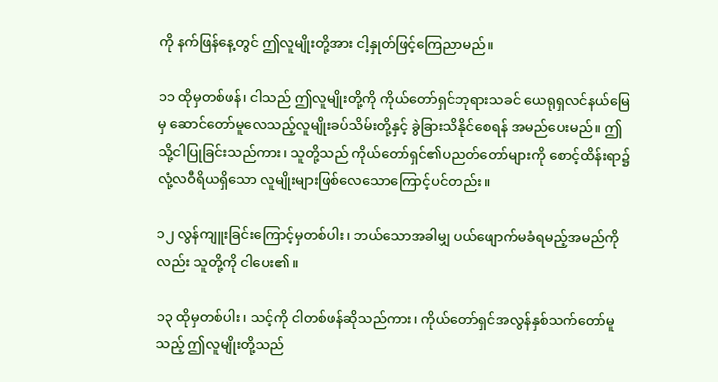ကို နက်ဖြန်နေ့တွင် ဤလူမျိုးတို့အား ငါ့နှုတ်ဖြင့်ကြေညာမည်။

၁၁ ထိုမှတစ်ဖန်၊ ငါသည် ဤလူမျိုးတို့ကို ကိုယ်တော်ရှင်ဘုရားသခင် ယေရုရှလင်နယ်မြေမှ ဆောင်တော်မူလေသည့်လူမျိုးခပ်သိမ်းတို့နှင့် ခွဲခြားသိနိုင်စေရန် အမည်ပေးမည်။ ဤသို့ငါပြုခြင်းသည်ကား၊ သူတို့သည် ကိုယ်တော်ရှင်၏ပညတ်တော်များကို စောင့်ထိန်းရာ၌ လုံ့လဝီရိယရှိသော လူမျိုးများဖြစ်လေသောကြောင့်ပင်တည်း။

၁၂ လွန်ကျူးခြင်းကြောင့်မှတစ်ပါး၊ ဘယ်သောအခါမျှ ပယ်ဖျောက်မခံရမည့်အမည်ကိုလည်း သူတို့ကို ငါပေး၏။

၁၃ ထိုမှတစ်ပါး၊ သင့်ကို ငါတစ်ဖန်ဆိုသည်ကား၊ ကိုယ်တော်ရှင်အလွန်နှစ်သက်တော်မူသည့် ဤလူမျိုးတို့သည်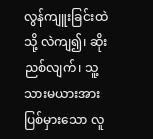လွန်ကျူးခြင်းထဲသို့ လဲကျ၍၊ ဆိုးညစ်လျက်၊ သူ့သားမယားအား ပြစ်မှားသော လူ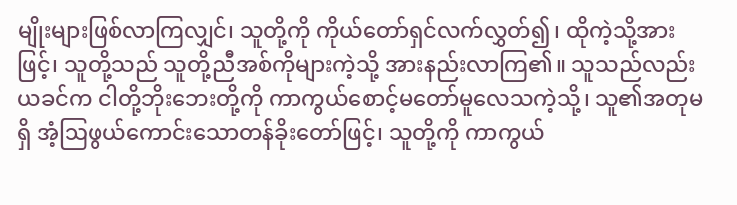မျိုးများဖြစ်လာကြလျှင်၊ သူတို့ကို ကိုယ်တော်ရှင်လက်လွှတ်၍၊ ထိုကဲ့သို့အားဖြင့်၊ သူတို့သည် သူတို့ညီအစ်ကိုများကဲ့သို့ အားနည်းလာကြ၏။ သူသည်လည်း ယခင်က ငါတို့ဘိုးဘေးတို့ကို ကာကွယ်စောင့်မတော်မူလေသကဲ့သို့၊ သူ၏အတုမရှိ အံ့ဩဖွယ်ကောင်းသောတန်ခိုးတော်ဖြင့်၊ သူတို့ကို ကာကွယ်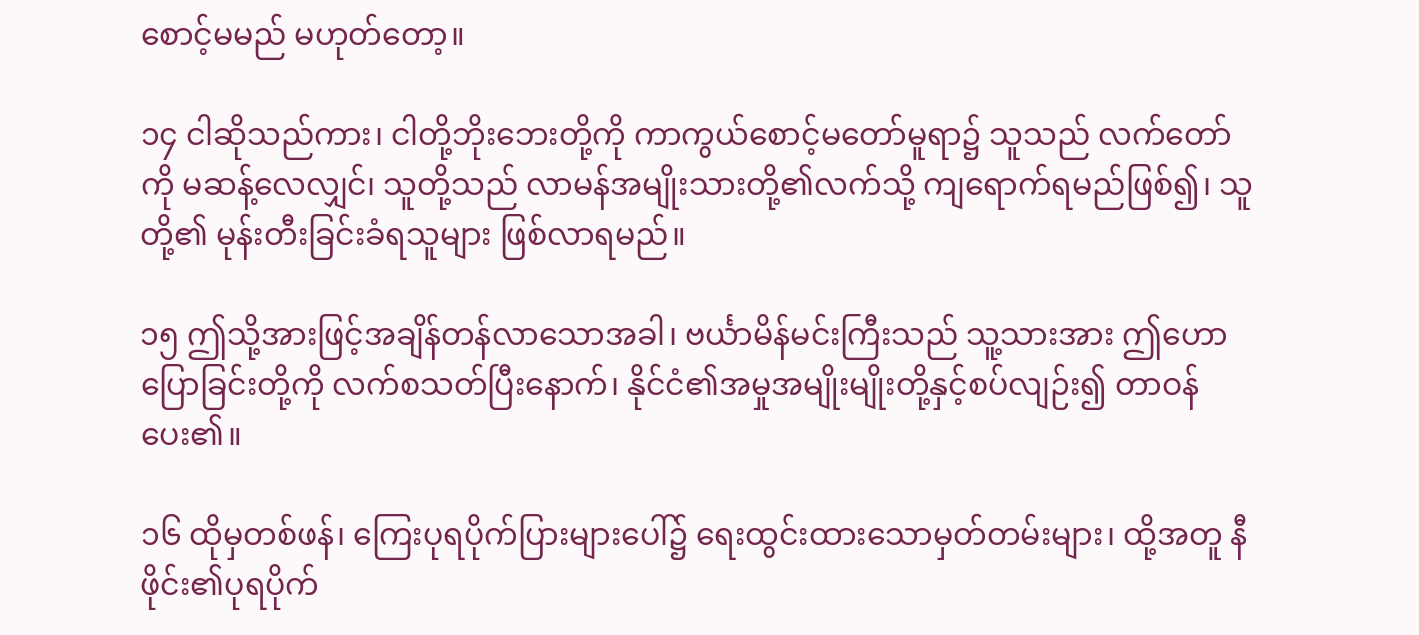စောင့်မမည် မဟုတ်တော့။

၁၄ ငါဆိုသည်ကား၊ ငါတို့ဘိုးဘေးတို့ကို ကာကွယ်စောင့်မတော်မူရာ၌ သူသည် လက်တော်ကို မဆန့်လေလျှင်၊ သူတို့သည် လာမန်အမျိုးသားတို့၏လက်သို့ ကျရောက်ရမည်ဖြစ်၍၊ သူတို့၏ မုန်းတီးခြင်းခံရသူများ ဖြစ်လာရမည်။

၁၅ ဤသို့အားဖြင့်အချိန်တန်လာသောအခါ၊ ဗင်္ယာမိန်မင်းကြီးသည် သူ့သားအား ဤဟောပြောခြင်းတို့ကို လက်စသတ်ပြီးနောက်၊ နိုင်ငံ၏အမှုအမျိုးမျိုးတို့နှင့်စပ်လျဉ်း၍ တာဝန်ပေး၏။

၁၆ ထိုမှတစ်ဖန်၊ ကြေးပုရပိုက်ပြားများပေါ်၌ ရေးထွင်းထားသောမှတ်တမ်းများ၊ ထို့အတူ နီဖိုင်း၏ပုရပိုက်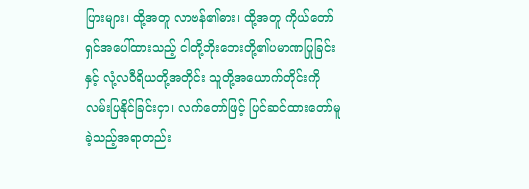ပြားများ၊ ထို့အတူ လာဗန်၏ဓား၊ ထို့အတူ ကိုယ်တော်ရှင်အပေါ်ထားသည့် ငါတို့ဘိုးဘေးတို့၏ပမာဏပြုခြင်းနှင့် လုံ့လဝီရိယတို့အတိုင်း သူတို့အယောက်တိုင်းကို လမ်းပြနိုင်ခြင်းငှာ၊ လက်တော်ဖြင့် ပြင်ဆင်ထားတော်မူခဲ့သည့်အရာတည်း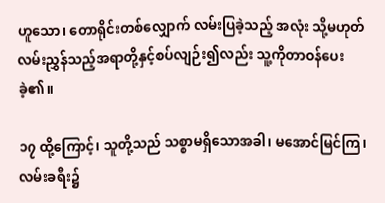ဟူသော၊ တောရိုင်းတစ်လျှောက် လမ်းပြခဲ့သည့် အလုံး သို့မဟုတ် လမ်းညွှန်သည့်အရာတို့နှင့်စပ်လျဉ်း၍လည်း သူ့ကိုတာဝန်ပေးခဲ့၏။

၁၇ ထို့ကြောင့်၊ သူတို့သည် သစ္စာမရှိသောအခါ၊ မအောင်မြင်ကြ၊ လမ်းခရီး၌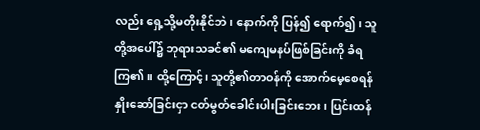လည်း ရှေ့သို့မတိုးနိုင်ဘဲ၊ နောက်ကို ပြန်၍ ရောက်၍၊ သူတို့အပေါ်၌ ဘုရားသခင်၏ မကျေမနပ်ဖြစ်ခြင်းကို ခံရကြ၏။ ထို့ကြောင့်၊ သူတို့၏တာဝန်ကို အောက်မေ့စေရန် နှိုးဆော်ခြင်းငှာ ငတ်မွတ်ခေါင်းပါးခြင်းဘေး၊ ပြင်းထန်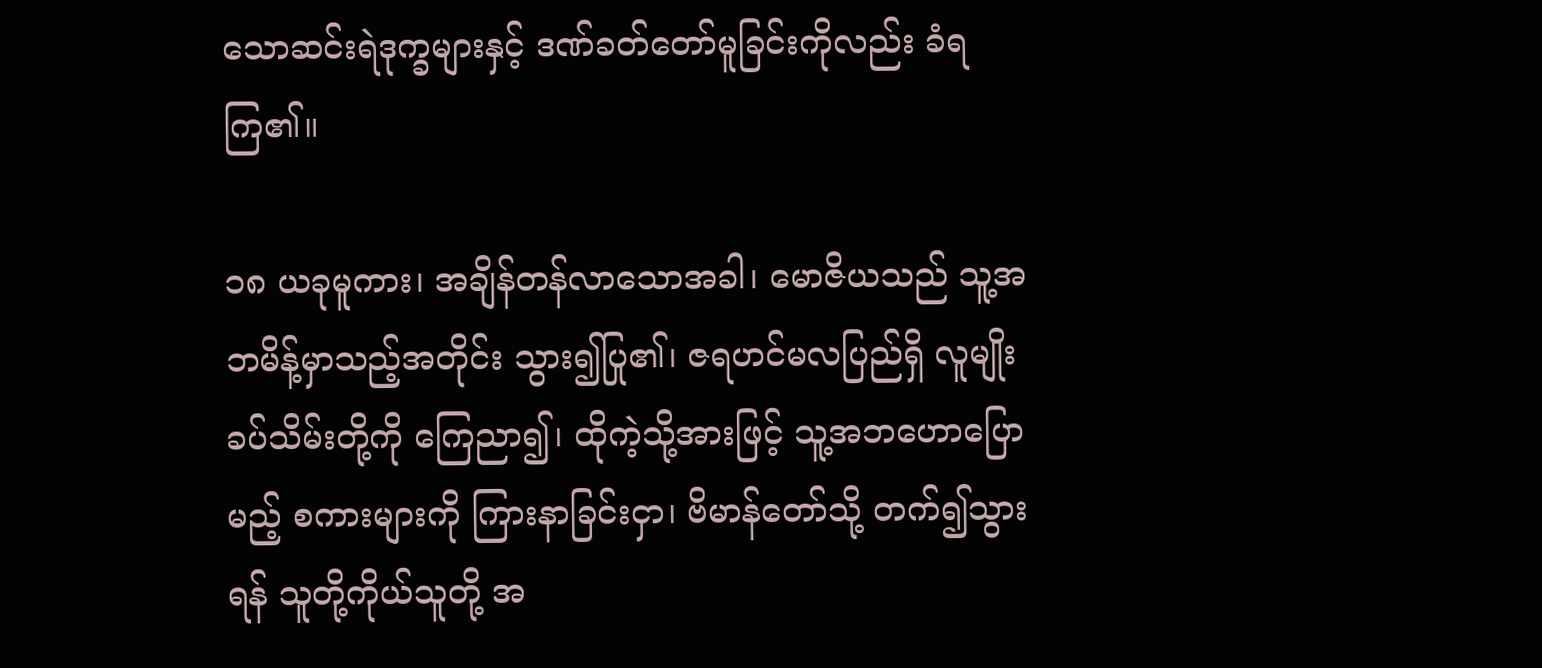သောဆင်းရဲဒုက္ခများနှင့် ဒဏ်ခတ်တော်မူခြင်းကိုလည်း ခံရကြ၏။

၁၈ ယခုမူကား၊ အချိန်တန်လာသောအခါ၊ မောဇိယသည် သူ့အဘမိန့်မှာသည့်အတိုင်း သွား၍ပြု၏၊ ဇရဟင်မလပြည်ရှိ လူမျိုးခပ်သိမ်းတို့ကို ကြေညာ၍၊ ထိုကဲ့သို့အားဖြင့် သူ့အဘဟောပြောမည့် စကားများကို ကြားနာခြင်းငှာ၊ ဗိမာန်တော်သို့ တက်၍သွားရန် သူတို့ကိုယ်သူတို့ အ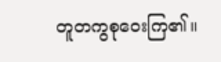တူတကွစုဝေးကြ၏။